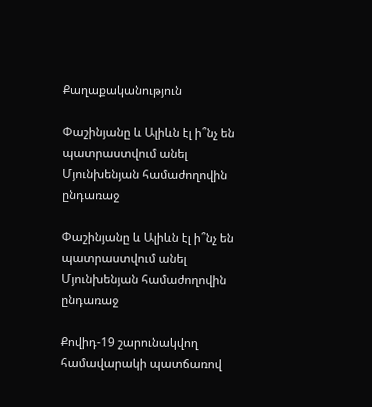Քաղաքականություն

Փաշինյանը և Ալիևն էլ ի՞նչ են պատրաստվում անել Մյունխենյան համաժողովին ընդառաջ

Փաշինյանը և Ալիևն էլ ի՞նչ են պատրաստվում անել Մյունխենյան համաժողովին ընդառաջ

Քովիդ-19 շարունակվող համավարակի պատճառով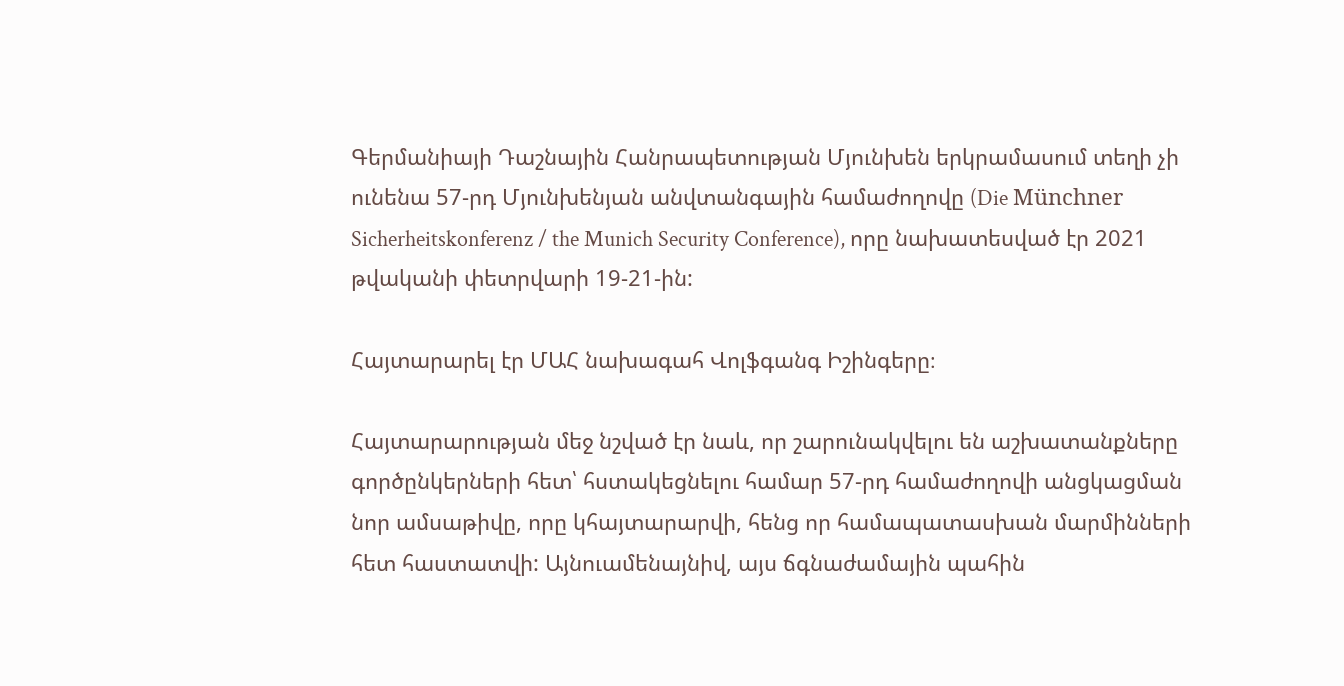Գերմանիայի Դաշնային Հանրապետության Մյունխեն երկրամասում տեղի չի ունենա 57-րդ Մյունխենյան անվտանգային համաժողովը (Die Münchner Sicherheitskonferenz / the Munich Security Conference), որը նախատեսված էր 2021 թվականի փետրվարի 19-21-ին:

Հայտարարել էր ՄԱՀ նախագահ Վոլֆգանգ Իշինգերը։

Հայտարարության մեջ նշված էր նաև, որ շարունակվելու են աշխատանքները գործընկերների հետ՝ հստակեցնելու համար 57-րդ համաժողովի անցկացման նոր ամսաթիվը, որը կհայտարարվի, հենց որ համապատասխան մարմինների հետ հաստատվի: Այնուամենայնիվ, այս ճգնաժամային պահին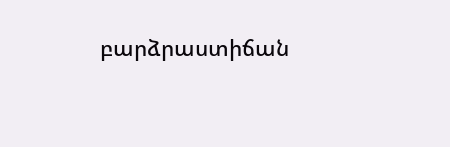բարձրաստիճան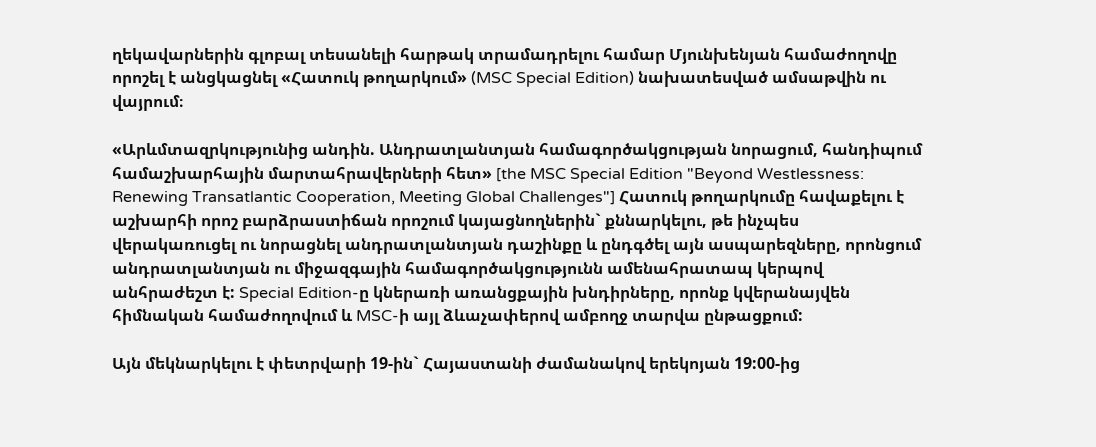ղեկավարներին գլոբալ տեսանելի հարթակ տրամադրելու համար Մյունխենյան համաժողովը որոշել է անցկացնել «Հատուկ թողարկում» (MSC Special Edition) նախատեսված ամսաթվին ու վայրում։

«Արևմտազրկությունից անդին. Անդրատլանտյան համագործակցության նորացում, հանդիպում համաշխարհային մարտահրավերների հետ» [the MSC Special Edition "Beyond Westlessness: Renewing Transatlantic Cooperation, Meeting Global Challenges"] Հատուկ թողարկումը հավաքելու է աշխարհի որոշ բարձրաստիճան որոշում կայացնողներին` քննարկելու, թե ինչպես վերակառուցել ու նորացնել անդրատլանտյան դաշինքը և ընդգծել այն ասպարեզները, որոնցում անդրատլանտյան ու միջազգային համագործակցությունն ամենահրատապ կերպով անհրաժեշտ է: Special Edition-ը կներառի առանցքային խնդիրները, որոնք կվերանայվեն հիմնական համաժողովում և MSC-ի այլ ձևաչափերով ամբողջ տարվա ընթացքում:

Այն մեկնարկելու է փետրվարի 19-ին` Հայաստանի ժամանակով երեկոյան 19:00-ից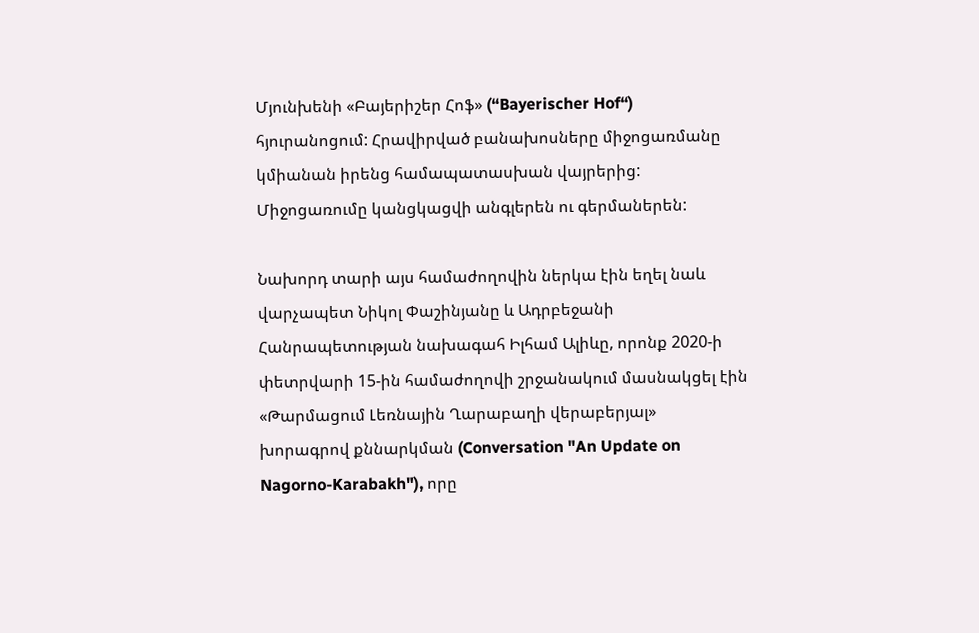Մյունխենի «Բայերիշեր Հոֆ» (“Bayerischer Hof“) հյուրանոցում: Հրավիրված բանախոսները միջոցառմանը կմիանան իրենց համապատասխան վայրերից: Միջոցառումը կանցկացվի անգլերեն ու գերմաներեն:

Նախորդ տարի այս համաժողովին ներկա էին եղել նաև վարչապետ Նիկոլ Փաշինյանը և Ադրբեջանի Հանրապետության նախագահ Իլհամ Ալիևը, որոնք 2020-ի փետրվարի 15-ին համաժողովի շրջանակում մասնակցել էին «Թարմացում Լեռնային Ղարաբաղի վերաբերյալ» խորագրով քննարկման (Conversation "An Update on Nagorno-Karabakh"), որը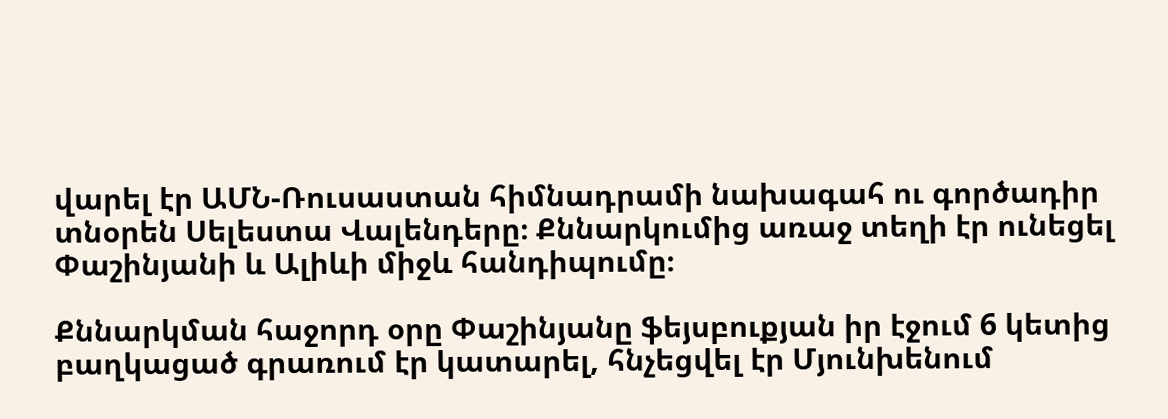վարել էր ԱՄՆ-Ռուսաստան հիմնադրամի նախագահ ու գործադիր տնօրեն Սելեստա Վալենդերը։ Քննարկումից առաջ տեղի էր ունեցել Փաշինյանի և Ալիևի միջև հանդիպումը։

Քննարկման հաջորդ օրը Փաշինյանը ֆեյսբուքյան իր էջում 6 կետից բաղկացած գրառում էր կատարել, հնչեցվել էր Մյունխենում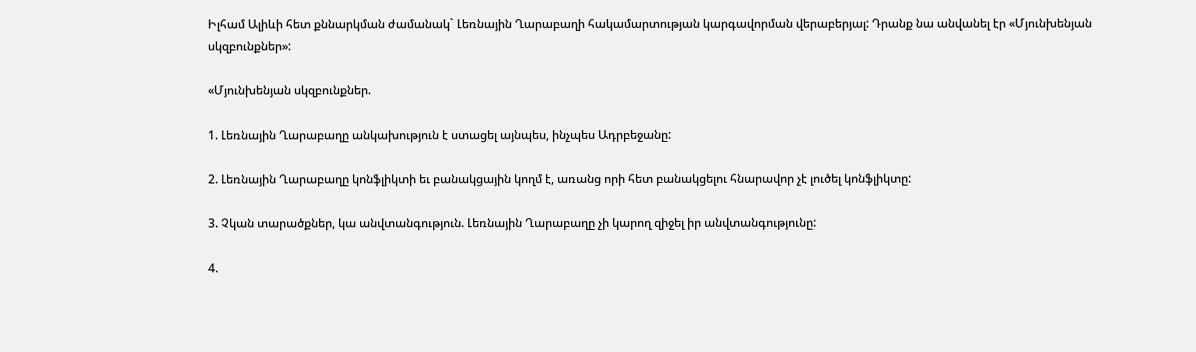Իլհամ Ալիևի հետ քննարկման ժամանակ` Լեռնային Ղարաբաղի հակամարտության կարգավորման վերաբերյալ: Դրանք նա անվանել էր «Մյունխենյան սկզբունքներ»:

«Մյունխենյան սկզբունքներ.

1. Լեռնային Ղարաբաղը անկախություն է ստացել այնպես, ինչպես Ադրբեջանը:

2. Լեռնային Ղարաբաղը կոնֆլիկտի եւ բանակցային կողմ է, առանց որի հետ բանակցելու հնարավոր չէ լուծել կոնֆլիկտը:

3. Չկան տարածքներ, կա անվտանգություն. Լեռնային Ղարաբաղը չի կարող զիջել իր անվտանգությունը:

4.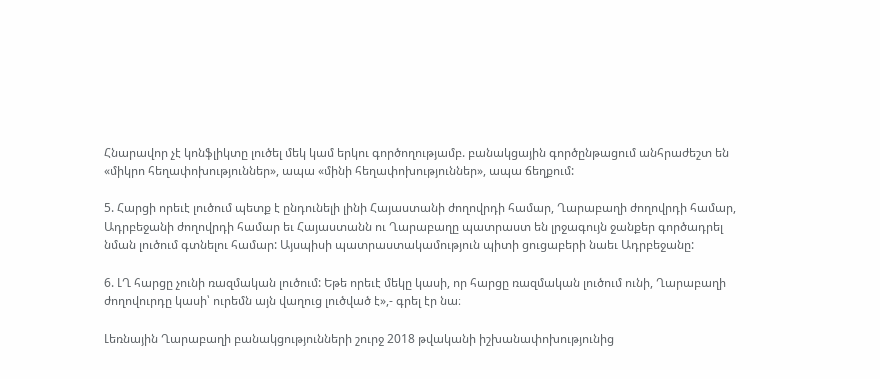Հնարավոր չէ կոնֆլիկտը լուծել մեկ կամ երկու գործողությամբ. բանակցային գործընթացում անհրաժեշտ են «միկրո հեղափոխություններ», ապա «մինի հեղափոխություններ», ապա ճեղքում:

5. Հարցի որեւէ լուծում պետք է ընդունելի լինի Հայաստանի ժողովրդի համար, Ղարաբաղի ժողովրդի համար, Ադրբեջանի ժողովրդի համար եւ Հայաստանն ու Ղարաբաղը պատրաստ են լրջագույն ջանքեր գործադրել նման լուծում գտնելու համար: Այսպիսի պատրաստակամություն պիտի ցուցաբերի նաեւ Ադրբեջանը:

6. ԼՂ հարցը չունի ռազմական լուծում: Եթե որեւէ մեկը կասի, որ հարցը ռազմական լուծում ունի, Ղարաբաղի ժողովուրդը կասի՝ ուրեմն այն վաղուց լուծված է»,- գրել էր նա։

Լեռնային Ղարաբաղի բանակցությունների շուրջ 2018 թվականի իշխանափոխությունից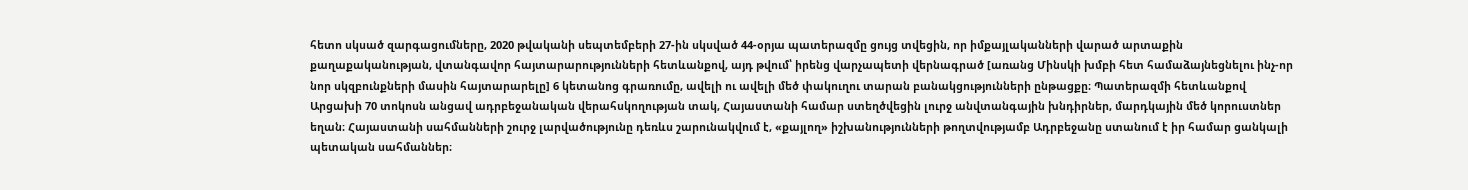հետո սկսած զարգացումները, 2020 թվականի սեպտեմբերի 27-ին սկսված 44-օրյա պատերազմը ցույց տվեցին, որ իմքայլականների վարած արտաքին քաղաքականության, վտանգավոր հայտարարությունների հետևանքով, այդ թվում՝ իրենց վարչապետի վերնագրած [առանց Մինսկի խմբի հետ համաձայնեցնելու ինչ-որ նոր սկզբունքների մասին հայտարարելը] 6 կետանոց գրառումը, ավելի ու ավելի մեծ փակուղու տարան բանակցությունների ընթացքը։ Պատերազմի հետևանքով Արցախի 70 տոկոսն անցավ ադրբեջանական վերահսկողության տակ, Հայաստանի համար ստեղծվեցին լուրջ անվտանգային խնդիրներ, մարդկային մեծ կորուստներ եղան։ Հայաստանի սահմանների շուրջ լարվածությունը դեռևս շարունակվում է, «քայլող» իշխանությունների թողտվությամբ Ադրբեջանը ստանում է իր համար ցանկալի պետական սահմաններ։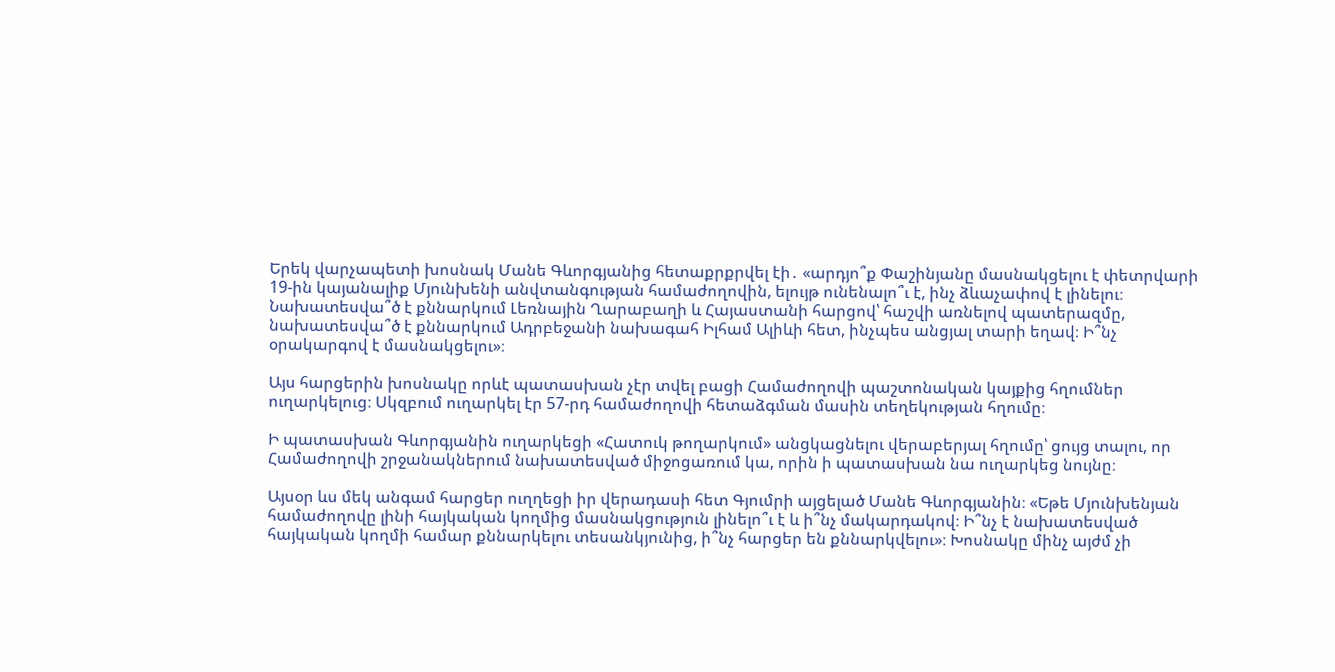Երեկ վարչապետի խոսնակ Մանե Գևորգյանից հետաքրքրվել էի․ «արդյո՞ք Փաշինյանը մասնակցելու է փետրվարի 19-ին կայանալիք Մյունխենի անվտանգության համաժողովին, ելույթ ունենալո՞ւ է, ինչ ձևաչափով է լինելու։ Նախատեսվա՞ծ է քննարկում Լեռնային Ղարաբաղի և Հայաստանի հարցով՝ հաշվի առնելով պատերազմը, նախատեսվա՞ծ է քննարկում Ադրբեջանի նախագահ Իլհամ Ալիևի հետ, ինչպես անցյալ տարի եղավ։ Ի՞նչ օրակարգով է մասնակցելու»։

Այս հարցերին խոսնակը որևէ պատասխան չէր տվել բացի Համաժողովի պաշտոնական կայքից հղումներ ուղարկելուց։ Սկզբում ուղարկել էր 57-րդ համաժողովի հետաձգման մասին տեղեկության հղումը։

Ի պատասխան Գևորգյանին ուղարկեցի «Հատուկ թողարկում» անցկացնելու վերաբերյալ հղումը՝ ցույց տալու, որ Համաժողովի շրջանակներում նախատեսված միջոցառում կա, որին ի պատասխան նա ուղարկեց նույնը։

Այսօր ևս մեկ անգամ հարցեր ուղղեցի իր վերադասի հետ Գյումրի այցելած Մանե Գևորգյանին։ «Եթե Մյունխենյան համաժողովը լինի հայկական կողմից մասնակցություն լինելո՞ւ է և ի՞նչ մակարդակով։ Ի՞նչ է նախատեսված հայկական կողմի համար քննարկելու տեսանկյունից, ի՞նչ հարցեր են քննարկվելու»։ Խոսնակը մինչ այժմ չի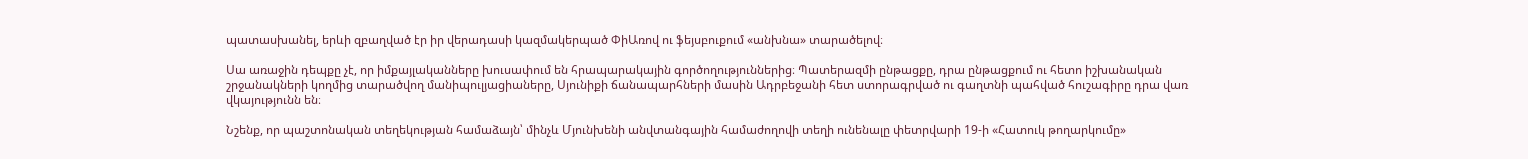պատասխանել, երևի զբաղված էր իր վերադասի կազմակերպած ՓիԱռով ու ֆեյսբուքում «անխնա» տարածելով։

Սա առաջին դեպքը չէ, որ իմքայլականները խուսափում են հրապարակային գործողություններից։ Պատերազմի ընթացքը, դրա ընթացքում ու հետո իշխանական շրջանակների կողմից տարածվող մանիպուլյացիաները, Սյունիքի ճանապարհների մասին Ադրբեջանի հետ ստորագրված ու գաղտնի պահված հուշագիրը դրա վառ վկայությունն են։

Նշենք, որ պաշտոնական տեղեկության համաձայն՝ մինչև Մյունխենի անվտանգային համաժողովի տեղի ունենալը փետրվարի 19-ի «Հատուկ թողարկումը»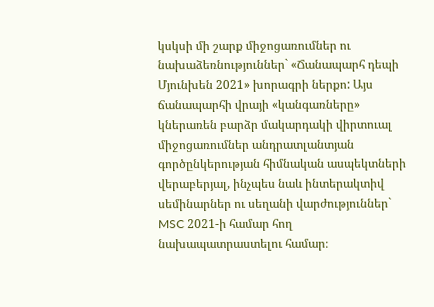կսկսի մի շարք միջոցառումներ ու նախաձեռնություններ` «Ճանապարհ դեպի Մյունխեն 2021» խորագրի ներքո: Այս ճանապարհի վրայի «կանգառները» կներառեն բարձր մակարդակի վիրտուալ միջոցառումներ անդրատլանտյան գործընկերության հիմնական ասպեկտների վերաբերյալ, ինչպես նաև ինտերակտիվ սեմինարներ ու սեղանի վարժություններ` MSC 2021-ի համար հող նախապատրաստելու համար։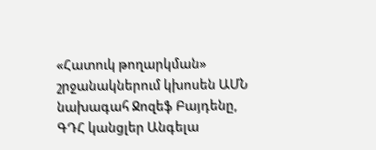«Հատուկ թողարկման» շրջանակներում կխոսեն ԱՄՆ նախագահ Ջոզեֆ Բայդենը, ԳԴՀ կանցլեր Անգելա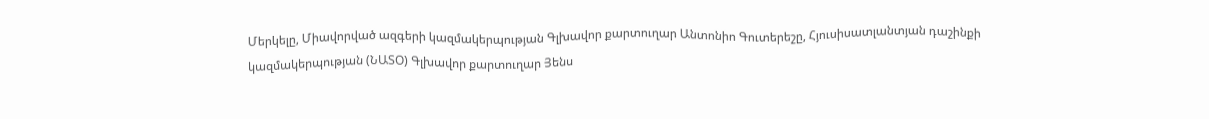Մերկելը, Միավորված ազգերի կազմակերպության Գլխավոր քարտուղար Անտոնիո Գուտերեշը, Հյուսիսատլանտյան դաշինքի կազմակերպության (ՆԱՏՕ) Գլխավոր քարտուղար Յենս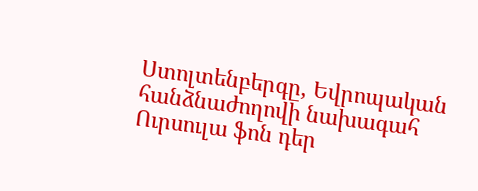Ստոլտենբերգը, Եվրոպական հանձնաժողովի նախագահ Ուրսուլա ֆոն դեր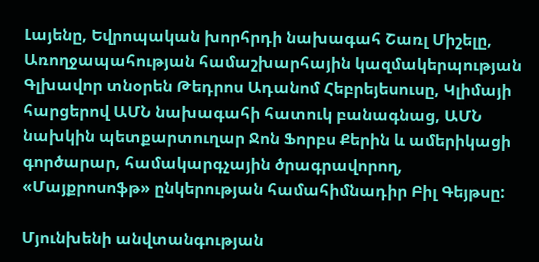Լայենը, Եվրոպական խորհրդի նախագահ Շառլ Միշելը, Առողջապահության համաշխարհային կազմակերպության Գլխավոր տնօրեն Թեդրոս Ադանոմ Հեբրեյեսուսը, Կլիմայի հարցերով ԱՄՆ նախագահի հատուկ բանագնաց, ԱՄՆ նախկին պետքարտուղար Ջոն Ֆորբս Քերին և ամերիկացի գործարար, համակարգչային ծրագրավորող, «Մայքրոսոֆթ» ընկերության համահիմնադիր Բիլ Գեյթսը:

Մյունխենի անվտանգության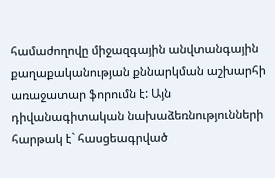համաժողովը միջազգային անվտանգային քաղաքականության քննարկման աշխարհի առաջատար ֆորումն է: Այն դիվանագիտական նախաձեռնությունների հարթակ է` հասցեագրված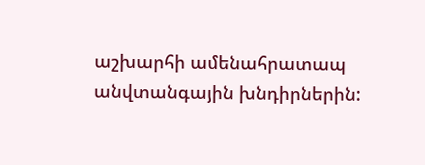աշխարհի ամենահրատապ անվտանգային խնդիրներին: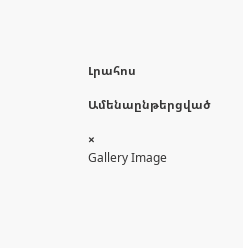Լրահոս

Ամենաընթերցված

×
Gallery Image